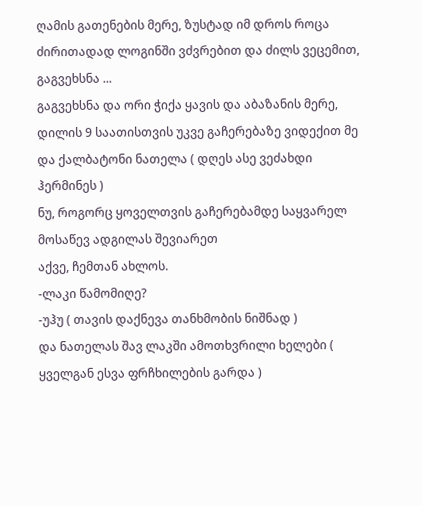ღამის გათენების მერე, ზუსტად იმ დროს როცა ძირითადად ლოგინში ვძვრებით და ძილს ვეცემით, გაგვეხსნა ...
გაგვეხსნა და ორი ჭიქა ყავის და აბაზანის მერე, დილის 9 საათისთვის უკვე გაჩერებაზე ვიდექით მე და ქალბატონი ნათელა ( დღეს ასე ვეძახდი ჰერმინეს )
ნუ, როგორც ყოველთვის გაჩერებამდე საყვარელ მოსაწევ ადგილას შევიარეთ
აქვე, ჩემთან ახლოს.
-ლაკი წამომიღე?
-უჰუ ( თავის დაქნევა თანხმობის ნიშნად )
და ნათელას შავ ლაკში ამოთხვრილი ხელები ( ყველგან ესვა ფრჩხილების გარდა )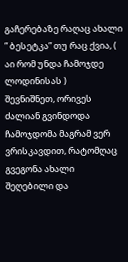გაჩერებაზე რაღაც ახალი ” ბესეტკა” თუ რაც ქვია, ( აი რომ უნდა ჩამოჯდე ლოდინისას )
შევნიშნეთ, ორივეს ძალიან გვინდოდა ჩამოჯდომა მაგრამ ვერ ვრისკავდით, რატომღაც გვეგონა ახალი შეღებილი და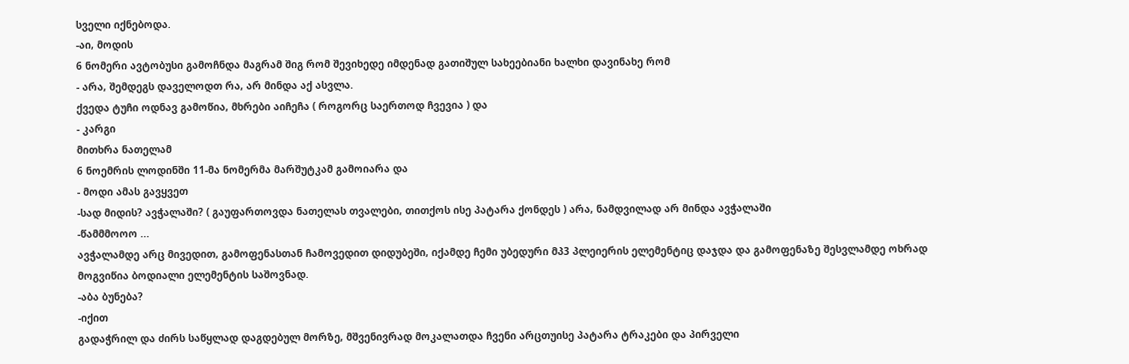სველი იქნებოდა.
-აი, მოდის
6 ნომერი ავტობუსი გამოჩნდა მაგრამ შიგ რომ შევიხედე იმდენად გათიშულ სახეებიანი ხალხი დავინახე რომ
- არა, შემდეგს დაველოდთ რა, არ მინდა აქ ასვლა.
ქვედა ტუჩი ოდნავ გამოწია, მხრები აიჩეჩა ( როგორც საერთოდ ჩვევია ) და
- კარგი
მითხრა ნათელამ
6 ნოემრის ლოდინში 11-მა ნომერმა მარშუტკამ გამოიარა და
- მოდი ამას გავყვეთ
-სად მიდის? ავჭალაში? ( გაუფართოვდა ნათელას თვალები, თითქოს ისე პატარა ქონდეს ) არა, ნამდვილად არ მინდა ავჭალაში
-წამმმოოო ...
ავჭალამდე არც მივედით, გამოფენასთან ჩამოვედით დიდუბეში, იქამდე ჩემი უბედური მპ3 პლეიერის ელემენტიც დაჯდა და გამოფენაზე შესვლამდე ოხრად მოგვიწია ბოდიალი ელემენტის საშოვნად.
-აბა ბუნება?
-იქით
გადაჭრილ და ძირს საწყლად დაგდებულ მორზე, მშვენივრად მოკალათდა ჩვენი არცთუისე პატარა ტრაკები და პირველი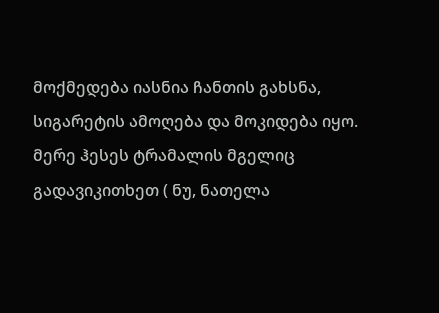მოქმედება იასნია ჩანთის გახსნა, სიგარეტის ამოღება და მოკიდება იყო.
მერე ჰესეს ტრამალის მგელიც გადავიკითხეთ ( ნუ, ნათელა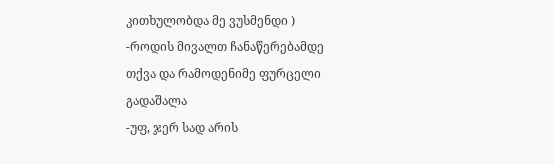კითხულობდა მე ვუსმენდი )
-როდის მივალთ ჩანაწერებამდე
თქვა და რამოდენიმე ფურცელი გადაშალა
-უფ, ჯერ სად არის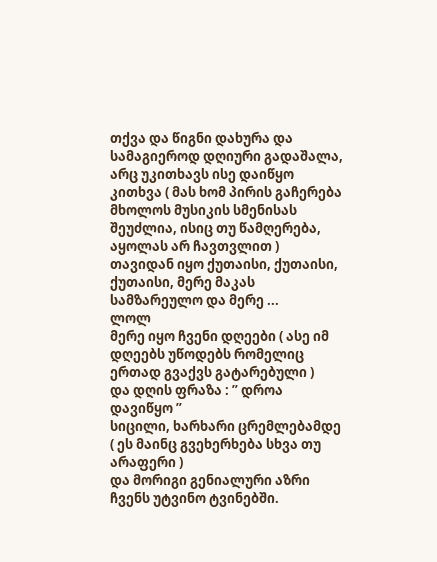თქვა და წიგნი დახურა და სამაგიეროდ დღიური გადაშალა, არც უკითხავს ისე დაიწყო კითხვა ( მას ხომ პირის გაჩერება მხოლოს მუსიკის სმენისას შეუძლია, ისიც თუ წამღერება, აყოლას არ ჩავთვლით )
თავიდან იყო ქუთაისი, ქუთაისი, ქუთაისი, მერე მაკას სამზარეულო და მერე ...
ლოლ
მერე იყო ჩვენი დღეები ( ასე იმ დღეებს უწოდებს რომელიც ერთად გვაქვს გატარებული )
და დღის ფრაზა : ” დროა დავიწყო ”
სიცილი, ხარხარი ცრემლებამდე ( ეს მაინც გვეხერხება სხვა თუ არაფერი )
და მორიგი გენიალური აზრი ჩვენს უტვინო ტვინებში.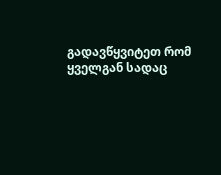გადავწყვიტეთ რომ ყველგან სადაც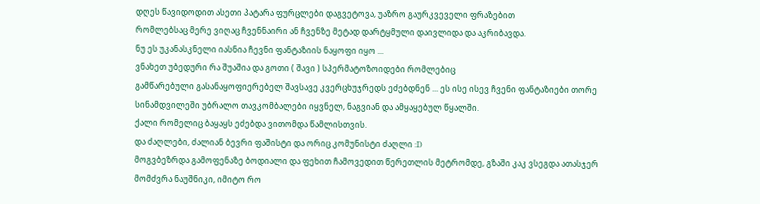დღეს წავიდოდით ასეთი პატარა ფურცლები დაგვეტოვა, უაზრო გაურკვეველი ფრაზებით
რომლებსაც მერე ვიღაც ჩვენნაირი ან ჩვენზე მეტად დარტყმული დაივლიდა და აკრიბავდა.
ნუ ეს უკანასკნელი იასნია ჩევნი ფანტაზიის ნაყოფი იყო ...
ვნახეთ უბედური რა შუაშია და გოთი ( შავი ) სპერმატოზოიდები რომლებიც
გამწარებული გასანაყოფიერებელ შავსავე კვერცხუჯრედს ეძებდნენ ... ეს ისე ისევ ჩვენი ფანტაზიები თორე სინამდვილეში უბრალო თავკომბალები იყვნელ, ნაგვიან და ამყაყებულ წყალში.
ქალი რომელიც ბაყაყს ეძებდა ვითომდა წამლისთვის.
და ძაღლები, ძალიან ბევრი ფაშისტი და ორიც კომუნისტი ძაღლი :D
მოგვბეზრდა გამოფენაზე ბოდიალი და ფეხით ჩამოვედით წერეთლის მეტრომდე, გზაში კაკ ვსეგდა ათასჯერ მომძვრა ნაუშნიკი, იმიტო რო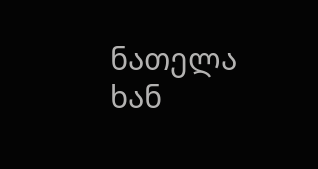ნათელა ხან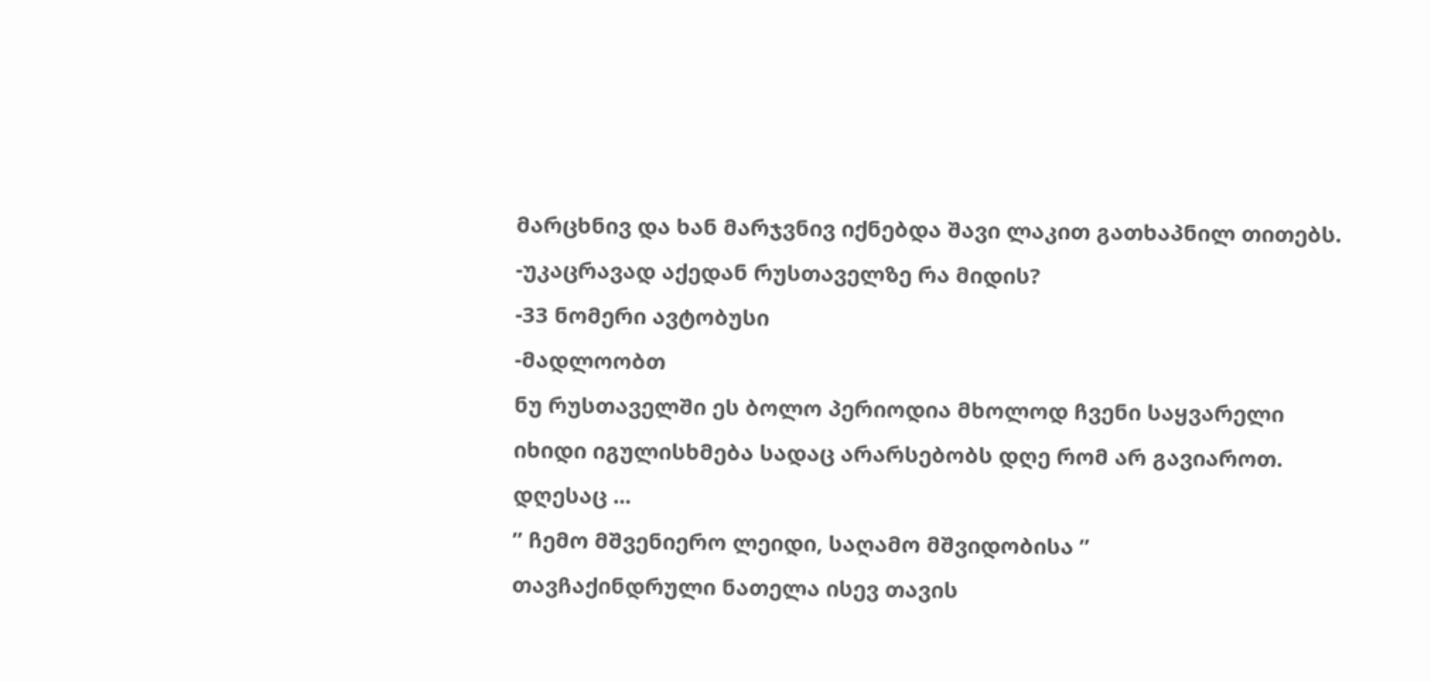მარცხნივ და ხან მარჯვნივ იქნებდა შავი ლაკით გათხაპნილ თითებს.
-უკაცრავად აქედან რუსთაველზე რა მიდის?
-33 ნომერი ავტობუსი
-მადლოობთ
ნუ რუსთაველში ეს ბოლო პერიოდია მხოლოდ ჩვენი საყვარელი იხიდი იგულისხმება სადაც არარსებობს დღე რომ არ გავიაროთ.
დღესაც ...
” ჩემო მშვენიერო ლეიდი, საღამო მშვიდობისა ”
თავჩაქინდრული ნათელა ისევ თავის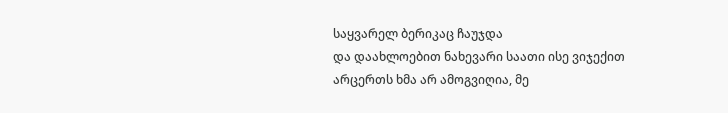საყვარელ ბერიკაც ჩაუჯდა
და დაახლოებით ნახევარი საათი ისე ვიჯექით არცერთს ხმა არ ამოგვიღია, მე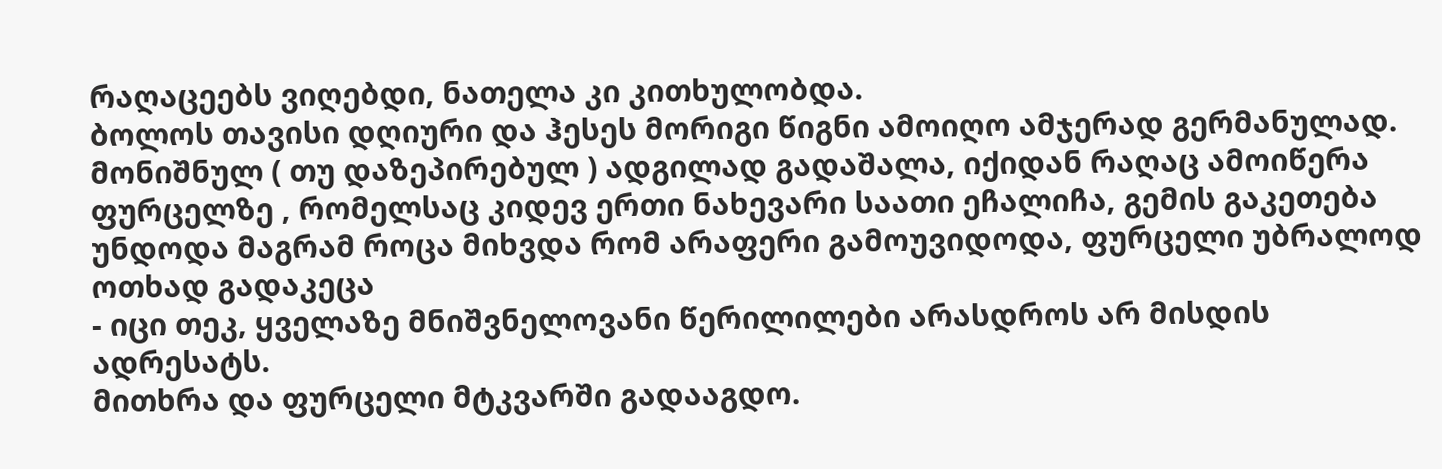რაღაცეებს ვიღებდი, ნათელა კი კითხულობდა.
ბოლოს თავისი დღიური და ჰესეს მორიგი წიგნი ამოიღო ამჯერად გერმანულად.
მონიშნულ ( თუ დაზეპირებულ ) ადგილად გადაშალა, იქიდან რაღაც ამოიწერა ფურცელზე , რომელსაც კიდევ ერთი ნახევარი საათი ეჩალიჩა, გემის გაკეთება უნდოდა მაგრამ როცა მიხვდა რომ არაფერი გამოუვიდოდა, ფურცელი უბრალოდ ოთხად გადაკეცა
- იცი თეკ, ყველაზე მნიშვნელოვანი წერილილები არასდროს არ მისდის ადრესატს.
მითხრა და ფურცელი მტკვარში გადააგდო.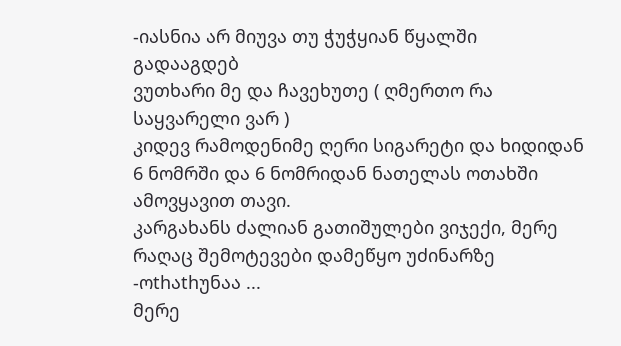-იასნია არ მიუვა თუ ჭუჭყიან წყალში გადააგდებ
ვუთხარი მე და ჩავეხუთე ( ღმერთო რა საყვარელი ვარ )
კიდევ რამოდენიმე ღერი სიგარეტი და ხიდიდან 6 ნომრში და 6 ნომრიდან ნათელას ოთახში ამოვყავით თავი.
კარგახანს ძალიან გათიშულები ვიჯექი, მერე რაღაც შემოტევები დამეწყო უძინარზე
-ოthაthუნაა ...
მერე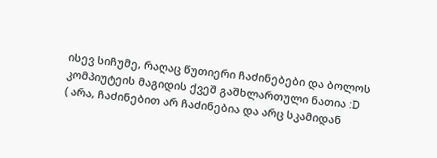ისევ სიჩუმე, რაღაც წუთიერი ჩაძინებები და ბოლოს კომპიუტეის მაგიდის ქვეშ გაშხლართული ნათია :D
( არა, ჩაძინებით არ ჩაძინებია და არც სკამიდან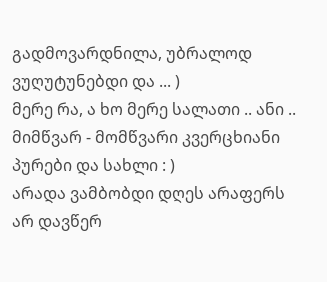გადმოვარდნილა, უბრალოდ ვუღუტუნებდი და ... )
მერე რა, ა ხო მერე სალათი .. ანი .. მიმწვარ - მომწვარი კვერცხიანი პურები და სახლი : )
არადა ვამბობდი დღეს არაფერს არ დავწერ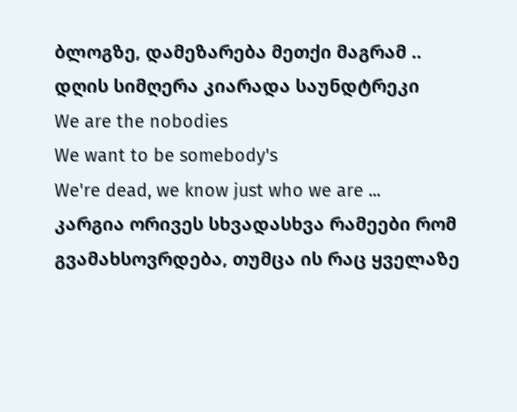ბლოგზე, დამეზარება მეთქი მაგრამ ..
დღის სიმღერა კიარადა საუნდტრეკი
We are the nobodies
We want to be somebody's
We're dead, we know just who we are ...
კარგია ორივეს სხვადასხვა რამეები რომ გვამახსოვრდება, თუმცა ის რაც ყველაზე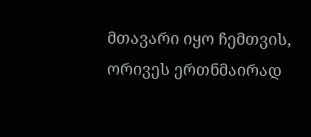მთავარი იყო ჩემთვის, ორივეს ერთნმაირად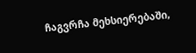ჩაგვრჩა მეხსიერებაში,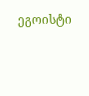ეგოისტი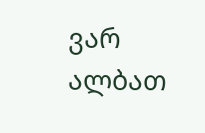ვარ ალბათ